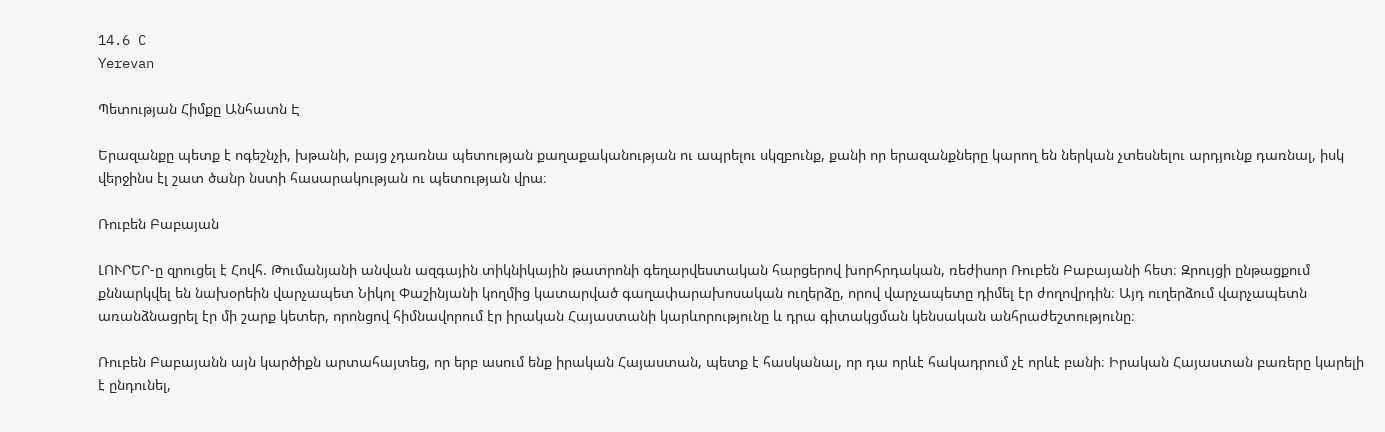14.6 C
Yerevan

Պետության Հիմքը Անհատն Է

Երազանքը պետք է ոգեշնչի, խթանի, բայց չդառնա պետության քաղաքականության ու ապրելու սկզբունք, քանի որ երազանքները կարող են ներկան չտեսնելու արդյունք դառնալ, իսկ վերջինս էլ շատ ծանր նստի հասարակության ու պետության վրա։

Ռուբեն Բաբայան

ԼՈՒՐԵՐ‑ը զրուցել է Հովհ. Թումանյանի անվան ազգային տիկնիկային թատրոնի գեղարվեստական հարցերով խորհրդական, ռեժիսոր Ռուբեն Բաբայանի հետ։ Զրույցի ընթացքում քննարկվել են նախօրեին վարչապետ Նիկոլ Փաշինյանի կողմից կատարված գաղափարախոսական ուղերձը, որով վարչապետը դիմել էր ժողովրդին։ Այդ ուղերձում վարչապետն առանձնացրել էր մի շարք կետեր, որոնցով հիմնավորում էր իրական Հայաստանի կարևորությունը և դրա գիտակցման կենսական անհրաժեշտությունը։

Ռուբեն Բաբայանն այն կարծիքն արտահայտեց, որ երբ ասում ենք իրական Հայաստան, պետք է հասկանալ, որ դա որևէ հակադրում չէ որևէ բանի։ Իրական Հայաստան բառերը կարելի է ընդունել,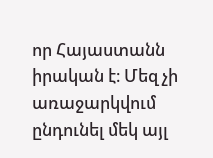որ Հայաստանն իրական է։ Մեզ չի առաջարկվում ընդունել մեկ այլ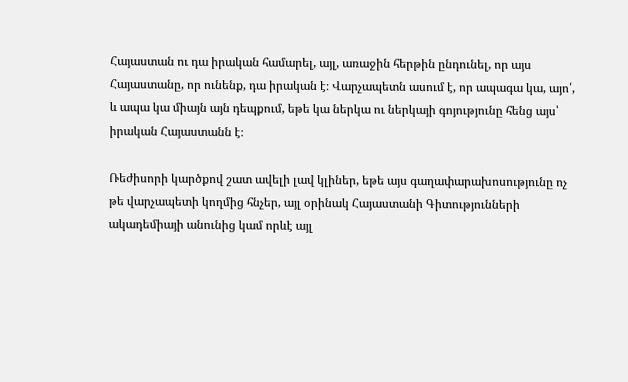Հայաստան ու դա իրական համարել, այլ, առաջին հերթին ընդունել, որ այս Հայաստանը, որ ունենք, դա իրական է։ Վարչապետն ասում է, որ ապագա կա, այո՛, և ապա կա միայն այն դեպքում, եթե կա ներկա ու ներկայի գոյությունը հենց այս՝ իրական Հայաստանն է։

Ռեժիսորի կարծքով շատ ավելի լավ կլիներ, եթե այս գաղափարախոսությունը ոչ թե վարչապետի կողմից հնչեր, այլ օրինակ Հայաստանի Գիտությունների ակադեմիայի անունից կամ որևէ այլ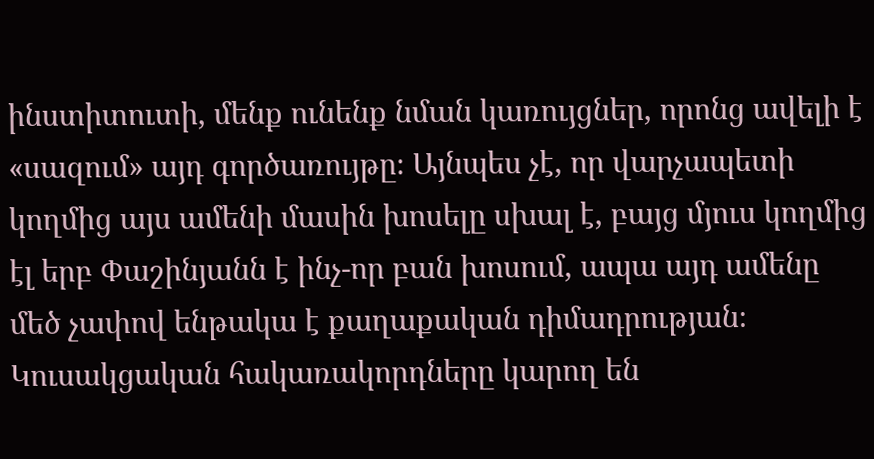ինստիտուտի, մենք ունենք նման կառույցներ, որոնց ավելի է «սազում» այդ գործառույթը։ Այնպես չէ, որ վարչապետի կողմից այս ամենի մասին խոսելը սխալ է, բայց մյուս կողմից էլ երբ Փաշինյանն է ինչ-որ բան խոսում, ապա այդ ամենը մեծ չափով ենթակա է քաղաքական դիմադրության։ Կուսակցական հակառակորդները կարող են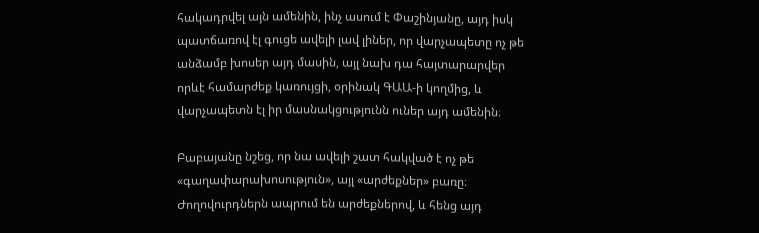հակադրվել այն ամենին, ինչ ասում է Փաշինյանը, այդ իսկ պատճառով էլ գուցե ավելի լավ լիներ, որ վարչապետը ոչ թե անձամբ խոսեր այդ մասին, այլ նախ դա հայտարարվեր որևէ համարժեք կառույցի, օրինակ ԳԱԱ‑ի կողմից, և վարչապետն էլ իր մասնակցությունն ուներ այդ ամենին։

Բաբայանը նշեց, որ նա ավելի շատ հակված է ոչ թե «գաղափարախոսություն», այլ «արժեքներ» բառը։ Ժողովուրդներն ապրում են արժեքներով, և հենց այդ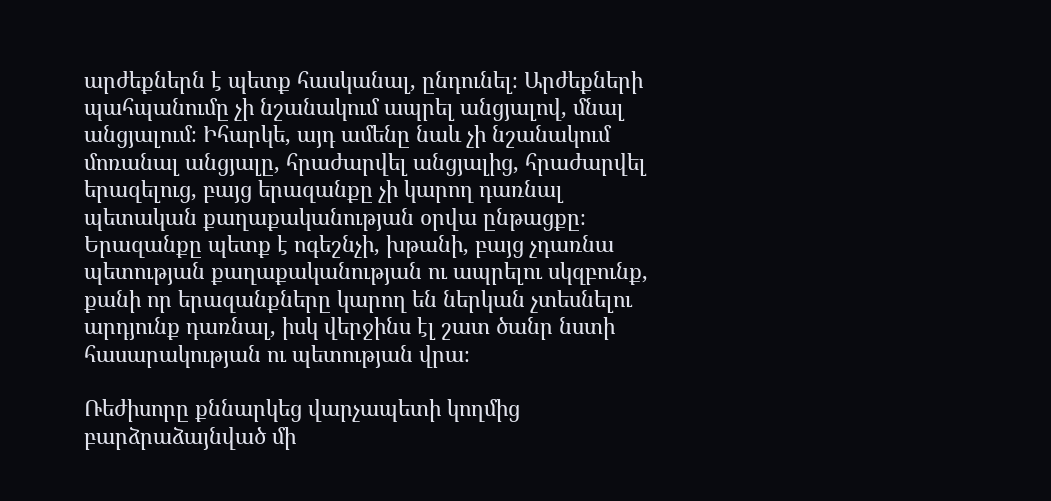արժեքներն է պետք հասկանալ, ընդունել։ Արժեքների պահպանումը չի նշանակում ապրել անցյալով, մնալ անցյալում։ Իհարկե, այդ ամենը նաև չի նշանակում մոռանալ անցյալը, հրաժարվել անցյալից, հրաժարվել երազելուց, բայց երազանքը չի կարող դառնալ պետական քաղաքականության օրվա ընթացքը։ Երազանքը պետք է ոգեշնչի, խթանի, բայց չդառնա պետության քաղաքականության ու ապրելու սկզբունք, քանի որ երազանքները կարող են ներկան չտեսնելու արդյունք դառնալ, իսկ վերջինս էլ շատ ծանր նստի հասարակության ու պետության վրա։

Ռեժիսորը քննարկեց վարչապետի կողմից բարձրաձայնված մի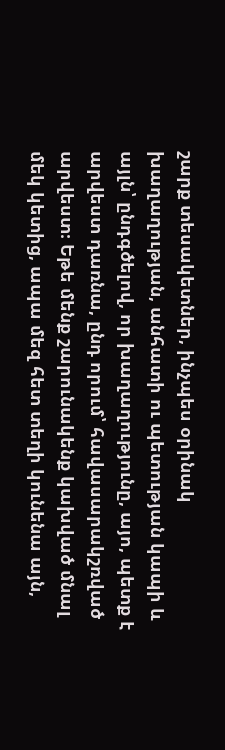շարք տեսակետներ, ինչպես օրինակ խաղաղության, անհատի ու պետության կապի և այլն՝ ընդգծելով, որ խաղաղությունը, այո, պետք է արվեստ դառնա, ընդ որում՝ հավասարակշռված արվեստ։ Եթե մենք շարունակենք կախված մնալ մեկ կետից, ապա մեզ հետ տեղի կունենա այն,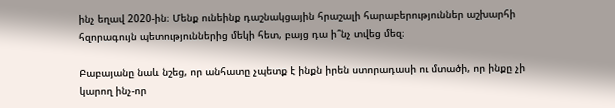ինչ եղավ 2020-ին։ Մենք ունեինք դաշնակցային հրաշալի հարաբերություններ աշխարհի հզորագույն պետություններից մեկի հետ, բայց դա ի՞նչ տվեց մեզ։

Բաբայանը նաև նշեց, որ անհատը չպետք է ինքն իրեն ստորադասի ու մտածի, որ ինքը չի կարող ինչ-որ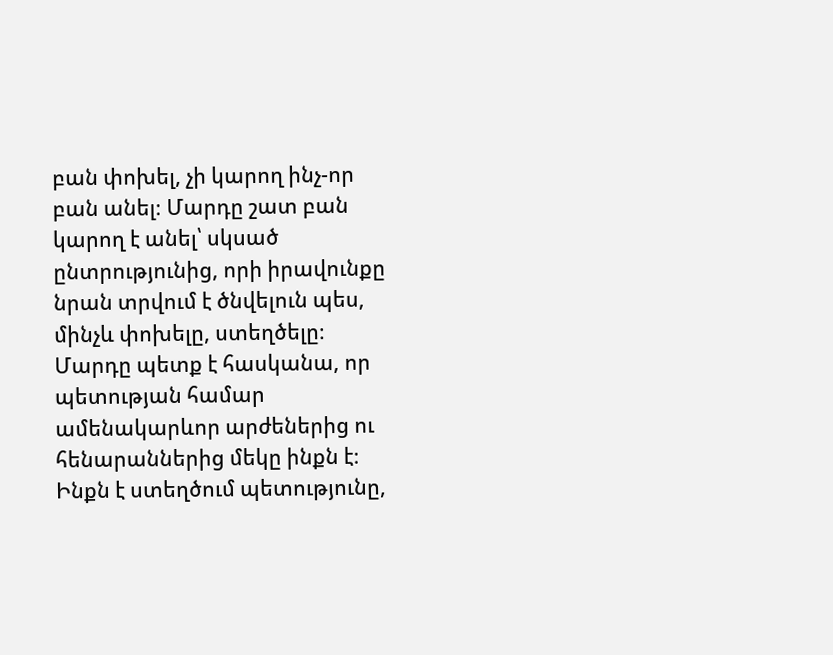բան փոխել, չի կարող ինչ-որ բան անել։ Մարդը շատ բան կարող է անել՝ սկսած ընտրությունից, որի իրավունքը նրան տրվում է ծնվելուն պես, մինչև փոխելը, ստեղծելը։ Մարդը պետք է հասկանա, որ պետության համար ամենակարևոր արժեներից ու հենարաններից մեկը ինքն է։ Ինքն է ստեղծում պետությունը,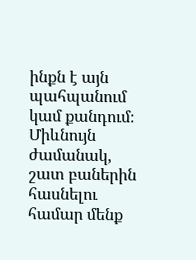ինքն է այն պահպանում կամ քանդում։ Միևնույն ժամանակ, շատ բաներին հասնելու համար մենք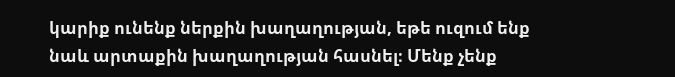կարիք ունենք ներքին խաղաղության, եթե ուզում ենք նաև արտաքին խաղաղության հասնել։ Մենք չենք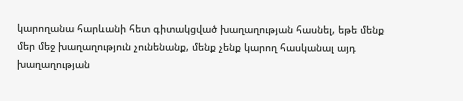կարողանա հարևանի հետ գիտակցված խաղաղության հասնել, եթե մենք մեր մեջ խաղաղություն չունենանք, մենք չենք կարող հասկանալ այդ խաղաղության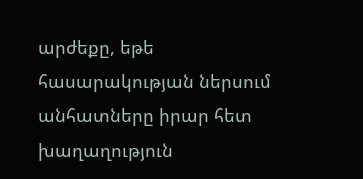արժեքը, եթե հասարակության ներսում անհատները իրար հետ խաղաղություն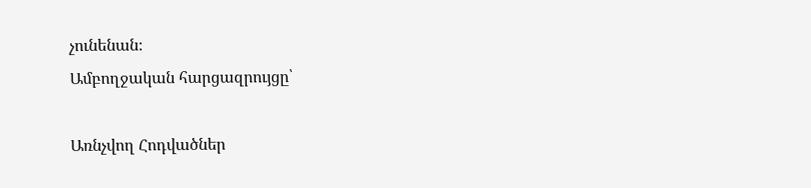չունենան։
Ամբողջական հարցազրույցը՝

Առնչվող Հոդվածներ